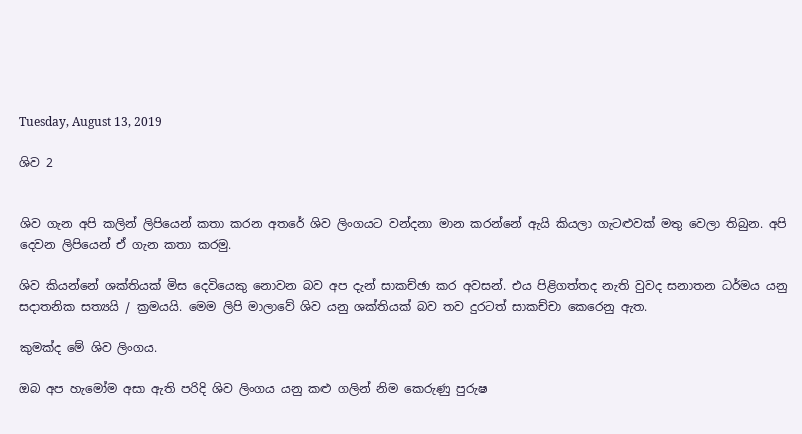Tuesday, August 13, 2019

ශිව 2


ශිව ගැන අපි කලින් ලිපියෙන් කතා කරන අතරේ ශිව ලිංගයට වන්දනා මාන කරන්නේ ඇයි කියලා ගැටළුවක් මතු වෙලා තිබුන. අපි දෙවන ලිපියෙන් ඒ ගැන කතා කරමු.

ශිව කියන්නේ ශක්තියක් මිස දෙවියෙකු නොවන බව අප දැන් සාකච්ඡා කර අවසන්. එය පිළිගත්තද නැති වුවද සනාතන ධර්මය යනු සදාතනික සත්‍යයි / ක්‍රමයයි. මෙම ලිපි මාලාවේ ශිව යනු ශක්තියක් බව තව දුරටත් සාකච්චා කෙරෙනු ඇත.

කුමක්ද මේ ශිව ලිංගය.

ඔබ අප හැමෝම අසා ඇති පරිදි ශිව ලිංගය යනු කළු ගලින් නිම කෙරුණු පුරුෂ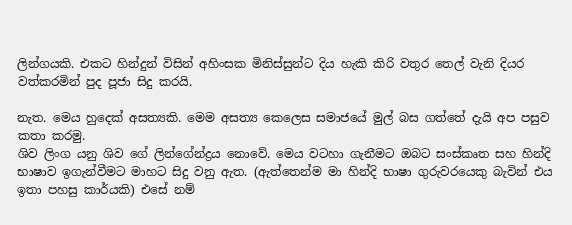ලින්ගයකි. එකට හින්දුන් විසින් අහිංසක මිනිස්සුන්ට දිය හැකි කිරි වතුර තෙල් වැනි දියර වත්කරමින් පුද පූජා සිදු කරයි.

නැත. මෙය හුදෙක් අසත්‍යකි. මෙම අසත්‍ය කෙලෙස සමාජයේ මුල් බස ගත්තේ දැයි අප පසුව කතා කරමු.
ශිව ලිංග යනු ශිව ගේ ලින්ගේන්ද්‍රය නොවේ. මෙය වටහා ගැනීමට ඔබට සංස්කෘත සහ හින්දි භාෂාව ඉගැන්වීමට මාහට සිදු වනු ඇත. (ඇත්තෙන්ම මා හින්දි භාෂා ගුරුවරයෙකු බැවින් එය ඉතා පහසු කාර්යකි) එසේ නම්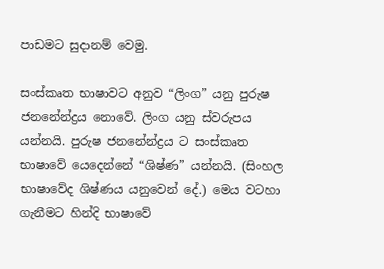පාඩමට සුදානම් වෙමු.

සංස්කෘත භාෂාවට අනුව “ලිංග” යනු පුරුෂ ජනනේන්ද්‍රය නොවේ. ලිංග යනු ස්වරුපය යන්නයි. පුරුෂ ජනනේන්ද්‍රය ට සංස්කෘත භාෂාවේ යෙදෙන්නේ “ශිෂ්ණ” යන්නයි. (සිංහල භාෂාවේද ශිෂ්ණය යනුවෙන් දේ.) මෙය වටහා ගැනීමට හින්දි භාෂාවේ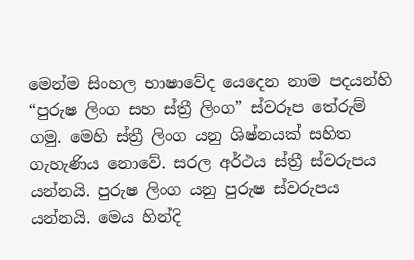මෙන්ම සිංහල භාෂාවේද යෙදෙන නාම පදයන්හි “පුරුෂ ලිංග සහ ස්ත්‍රී ලිංග” ස්වරූප තේරුම් ගමු. මෙහි ස්ත්‍රී ලිංග යනු ශිෂ්නයක් සහිත ගැහැණිය නොවේ. සරල අර්ථය ස්ත්‍රී ස්වරුපය යන්නයි. පුරුෂ ලිංග යනු පුරුෂ ස්වරුපය යන්නයි. මෙය හින්දි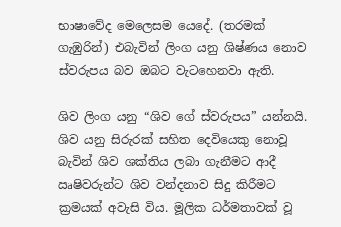භාෂාවේද මෙලෙසම යෙදේ. (තරමක් ගැඹුරින්) එබැවින් ලිංග යනු ශිෂ්ණය නොව ස්වරුපය බව ඔබට වැටහෙනවා ඇති.

ශිව ලිංග යනු “ශිව ගේ ස්වරුපය” යන්නයි. ශිව යනු සිරුරක් සහිත දෙවියෙකු නොවූ බැවින් ශිව ශක්තිය ලබා ගැනීමට ආදී ඍෂිවරුන්ට ශිව වන්දනාව සිදු කිරීමට ක්‍රමයක් අවැසි විය. මූලික ධර්මතාවක් වූ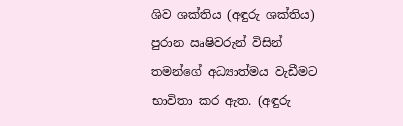ශිව ශක්තිය (අඳුරු ශක්තිය) පුරාන ඍෂිවරුන් විසින් තමන්ගේ අධ්‍යාත්මය වැඩීමට භාවිතා කර ඇත. (අඳුරු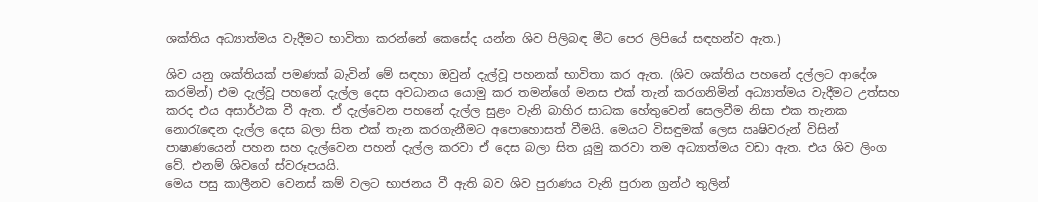ශක්තිය අධ්‍යාත්මය වැදීමට භාවිතා කරන්නේ කෙසේද යන්න ශිව පිලිබඳ මීට පෙර ලිපියේ සඳහන්ව ඇත.)

ශිව යනු ශක්තියක් පමණක් බැවින් මේ සඳහා ඔවුන් දැල්වූ පහනක් භාවිතා කර ඇත. (ශිව ශක්තිය පහනේ දල්ලට ආදේශ කරමින්) එම දැල්වූ පහනේ දැල්ල දෙස අවධානය යොමු කර තමන්ගේ මනස එක් තැන් කරගනිමින් අධ්‍යාත්මය වැදීමට උත්සහ කරද එය අසාර්ථක වී ඇත. ඒ දැල්වෙන පහනේ දැල්ල සුළං වැනි බාහිර සාධක හේතුවෙන් සෙලවීම නිසා එක තැනක නොරැඳෙන දැල්ල දෙස බලා සිත එක් තැන කරගැනීමට අපොහොසත් වීමයි. මෙයට විසඳුමක් ලෙස ඍෂිවරුන් විසින් පාෂාණයෙන් පහන සහ දැල්වෙන පහන් දැල්ල කරවා ඒ දෙස බලා සිත යූමු කරවා තම අධ්‍යාත්මය වඩා ඇත. එය ශිව ලිංග වේ. එනම් ශිවගේ ස්වරූපයයි.
මෙය පසු කාලීනව වෙනස් කම් වලට භාජනය වී ඇති බව ශිව පුරාණය වැනි පුරාන ග්‍රන්ථ තුලින්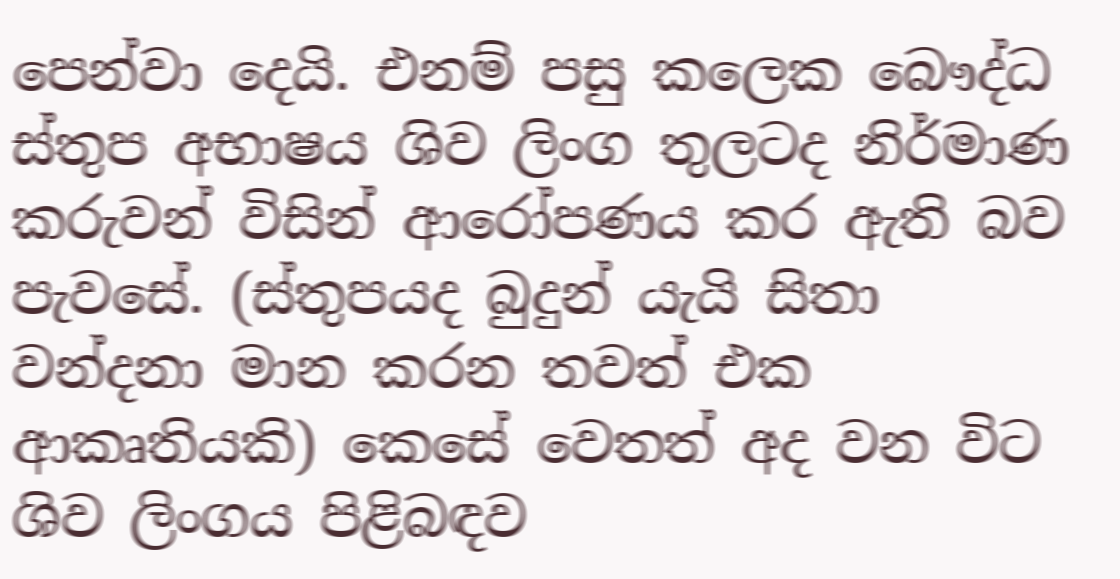පෙන්වා දෙයි. එනම් පසු කලෙක බෞද්ධ ස්තුප අභාෂය ශිව ලිංග තුලටද නිර්මාණ කරුවන් විසින් ආරෝපණය කර ඇති බව පැවසේ. (ස්තුපයද බුදුන් යැයි සිතා වන්දනා මාන කරන තවත් එක ආකෘතියකි) කෙසේ වෙතත් අද වන විට ශිව ලිංගය පිළිබඳව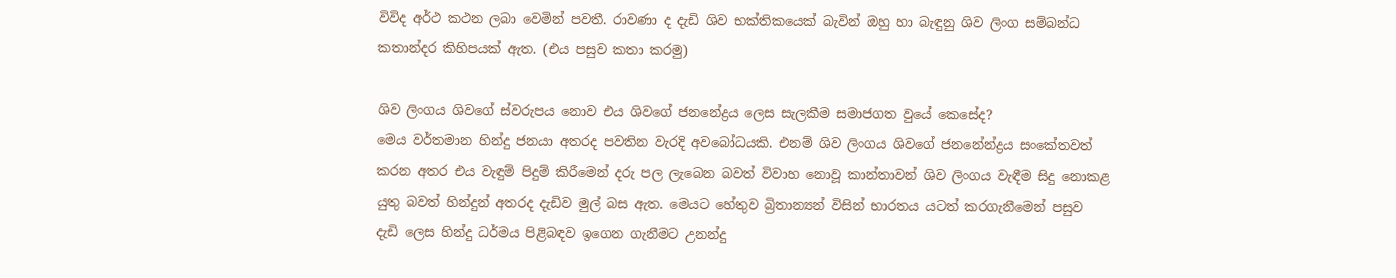විවිද අර්ථ කථන ලබා වෙමින් පවතී. රාවණා ද දැඩි ශිව භක්තිකයෙක් බැවින් ඔහු හා බැඳුනු ශිව ලිංග සම්බන්ධ කතාන්දර කිහිපයක් ඇත. (එය පසුව කතා කරමු)

ශිව ලිංගය ශිවගේ ස්වරුපය නොව එය ශිවගේ ජනනේද්‍රය ලෙස සැලකීම සමාජගත වුයේ කෙසේද?
මෙය වර්තමාන හින්දු ජනයා අතරද පවතින වැරදි අවබෝධයකි. එනම් ශිව ලිංගය ශිවගේ ජනනේන්ද්‍රය සංකේතවත් කරන අතර එය වැඳුම් පිදුම් කිරීමෙන් දරු පල ලැබෙන බවත් විවාහ නොවූ කාන්තාවන් ශිව ලිංගය වැඳීම සිදු නොකළ යුතු බවත් හින්දුන් අතරද දැඩිව මුල් බස ඇත. මෙයට හේතුව බ්‍රිතාන්‍යන් විසින් භාරතය යටත් කරගැනීමෙන් පසුව දැඩි ලෙස හින්දු ධර්මය පිළිබඳව ඉගෙන ගැනීමට උනන්දු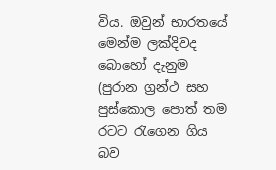විය. ඔවුන් භාරතයේ මෙන්ම ලක්දිවද බොහෝ දැනුම (පුරාන ග්‍රන්ථ සහ පුස්කොල පොත් තම රටට රැගෙන ගිය බව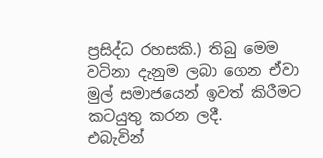ප්‍රසිද්ධ රහසකි.) තිබු මෙම වටිනා දැනුම ලබා ගෙන ඒවා මුල් සමාජයෙන් ඉවත් කිරීමට කටයුතු කරන ලදී.
එබැවින්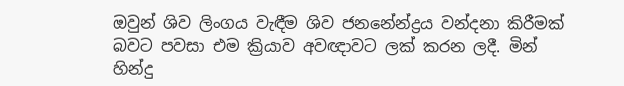ඔවුන් ශිව ලිංගය වැඳීම ශිව ජනනේන්ද්‍රය වන්දනා කිරීමක් බවට පවසා එම ක්‍රියාව අවඥාවට ලක් කරන ලදී. මින් හින්දු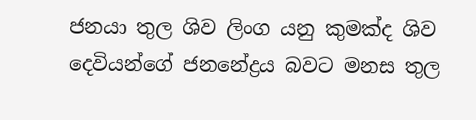ජනයා තුල ශිව ලිංග යනු කුමක්ද ශිව දෙවියන්ගේ ජනනේද්‍රය බවට මනස තුල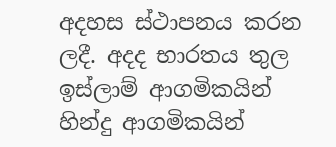අදහස ස්ථාපනය කරන ලදී. අදද භාරතය තුල ඉස්ලාම් ආගමිකයින් හින්දු ආගමිකයින්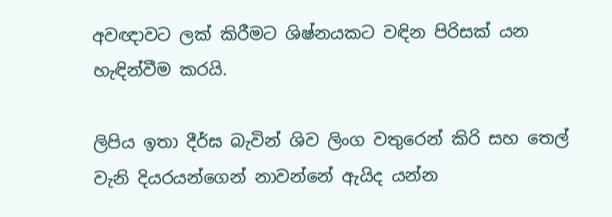අවඥාවට ලක් කිරීමට ශිෂ්නයකට වඳින පිරිසක් යන හැඳින්වීම කරයි.

ලිපිය ඉතා දීර්ඝ බැවින් ශිව ලිංග වතුරෙන් කිරි සහ තෙල් වැනි දියරයන්ගෙන් නාවන්නේ ඇයිද යන්න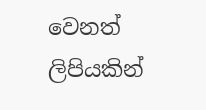වෙනත් ලිපියකින්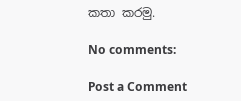කතා කරමු.

No comments:

Post a Comment